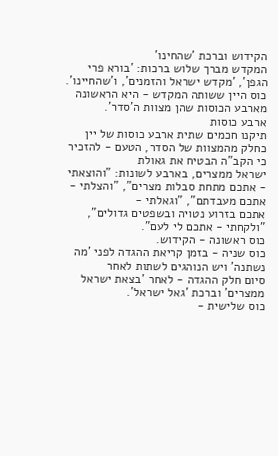הקידוש וברכת 'שהחינו'
המקדש מברך שלוש ברכות: 'בורא פרי הגפן', 'מקדש ישראל והזמנים', ו'שהחיינו'.
כוס היין ששותה המקדש - היא הראשונה מארבע הכוסות שהן מצוות ה'סדר'.
ארבע כוסות
תיקנו חכמים שתית ארבע כוסות של יין כחלק מהמצוות של הסדר, הטעם - להזכיר כי הקב"ה הבטיח את גאולת
ישראל ממצרים, בארבע לשונות: "והוצאתי - אתכם מתחת סבלות מצרים", "והצלתי - אתכם מעבדתם", "וגאלתי -
אתכם בזרוע נטויה ובשפטים גדולים", "ולקחתי - אתכם לי לעם".
כוס ראשונה - הקידוש.
כוס שניה - בזמן קריאת ההגדה לפני 'מה נשתנה' ויש הנוהגים לשתות לאחר
סיום חלק ההגדה - לאחר 'בצאת ישראל ממצרים' וברכת 'גאל ישראל'.
כוס שלישית -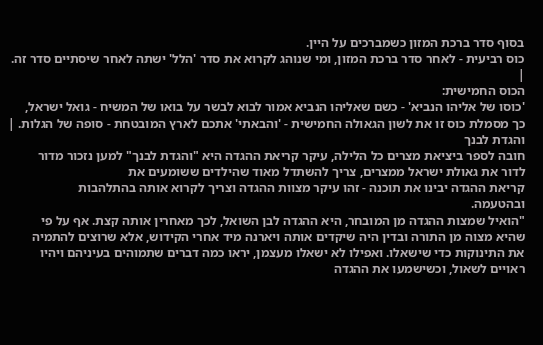בסוף סדר ברכת המזון כשמברכים על היין.
כוס רביעית - לאחר סדר ברכת המזון, ומי שנוהג לקרוא את סדר 'הלל' ישתה לאחר שיסתיים סדר זה.
|
הכוס החמישית:
'כוסו של אליהו הנביא' - כשם שאליהו הנביא אמור לבוא לבשר על בואו של המשיח - גואל ישראל,
כך מסמלת כוס זו את לשון הגאולה החמישית - 'והבאתי' אתכם לארץ המובטחת - סופה של הגלות. |
והגדת לבנך
חובה לספר ביציאת מצרים כל הלילה, עיקר קריאת ההגדה היא "והגדת לבנך" למען נזכור מדור
לדור את גאולת ישראל ממצרים, צריך להשתדל מאוד שהילדים ששומעים את
קריאת ההגדה יבינו את תוכנה - זהו עיקר מצוות ההגדה וצריך לקרוא אותה בהתלהבות
ובהטעמה.
"הואיל שמצות ההגדה מן המובחר, היא ההגדה לבן השואל, לכך מאחרין אותה קצת. אף על פי
שהיא מצוה מן התורה ובדין היה שיקדים אותה ויארנה מיד אחרי הקידוש, אלא שרוצים להתמיה
את התינוקות כדי שישאלו. ואפילו לא ישאלו מעצמן, יראו כמה דברים שתמוהים בעיניהם ויהיו
ראויים לשאול, וכשישמעו את ההגדה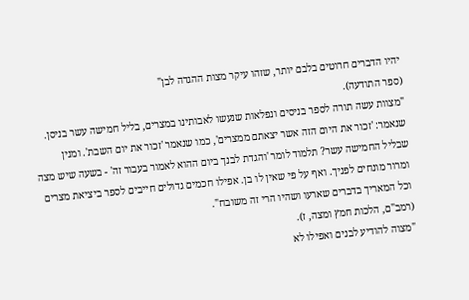יהיו הדברים חרוטים בלבם יותר, שזהו עיקר מצות ההגדה לבן"
(ספר התודעה).
"מצוות עשה תורה לספר בניסים ונפלאות שנעשו לאבותינו במצרים, בליל חמישה עשר בניסן.
שנאמר: 'זכור את היום הזה אשר יצאתם ממצרים', כמו שנאמר 'זכור את יום השבת'. ומנין
שבליל החמישה עשר? תלמוד לומר 'והגדת לבנך ביום ההוא לאמור בעבור זה' - בשעה שיש מצה
ומרור מונחים לפניך. ואף על פי שאין לו בן. אפילו חכמים גדולים חייבים לספר ביציאת מצרים
וכל המאריך בדברים שארעו ושהיו הרי זה משובח".
(רמב"ם, הלכות חמץ ומצה, ז).
"מצוה להודיע לבנים ואפילו לא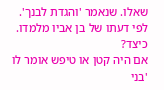שאלו. שנאמר 'והגדת לבנך'. לפי דעתו של בן אביו מלמדו. כיצד?
אם היה קטן או טיפש אומר לו 'בני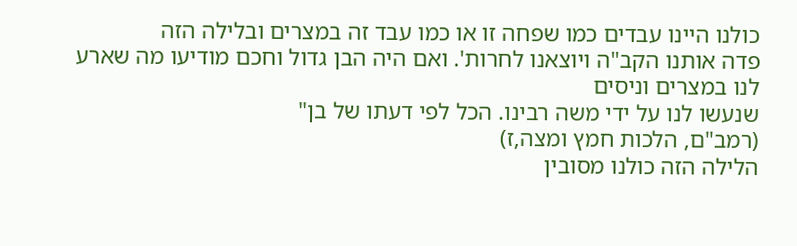כולנו היינו עבדים כמו שפחה זו או כמו עבד זה במצרים ובלילה הזה
פדה אותנו הקב"ה ויוצאנו לחרות'. ואם היה הבן גדול וחכם מודיעו מה שארע לנו במצרים וניסים
שנעשו לנו על ידי משה רבינו. הכל לפי דעתו של בן"
(רמב"ם, הלכות חמץ ומצה,ז)
הלילה הזה כולנו מסובין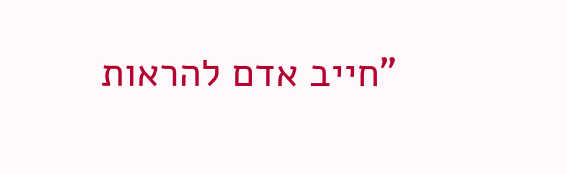"חייב אדם להראות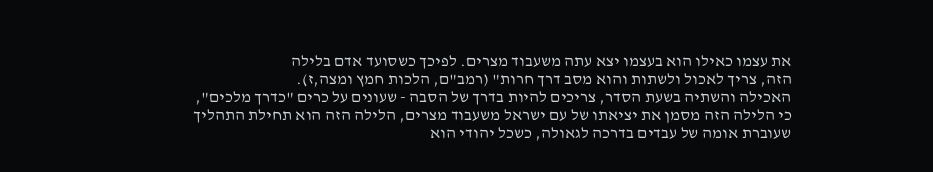את עצמו כאילו הוא בעצמו יצא עתה משעבוד מצרים. לפיכך כשסועד אדם בלילה
הזה, צריך לאכול ולשתות והוא מסב דרך חרות" (רמב"ם, הלכות חמץ ומצה,ז).
האכילה והשתיה בשעת הסדר, צריכים להיות בדרך של הסבה - שעונים על כרים "כדרך מלכים",
כי הלילה הזה מסמן את יציאתו של עם ישראל משעבוד מצרים, הלילה הזה הוא תחילת התהליך
שעוברת אומה של עבדים בדרכה לגאולה, כשכל יהודי הוא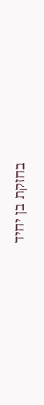בחזקת בן יחיד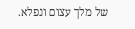של מלך עצום ונפלא.